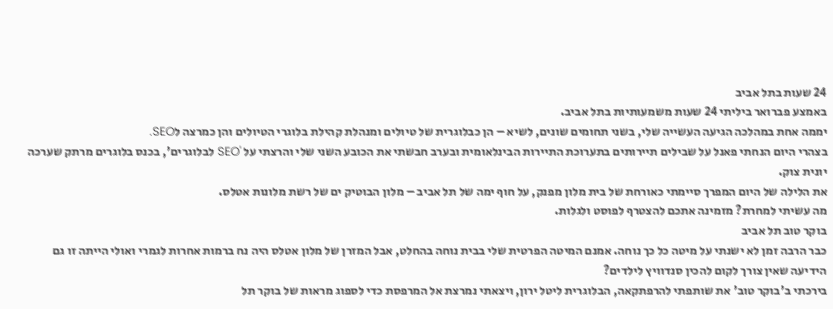24 שעות בתל אביב
באמצע פברואר ביליתי 24 שעות משמעותיות בתל אביב.
יממה אחת במהלכה הגיעה העשייה שלי, בשני תחומים שונים, לשיא – הן כבלוגרית של טיולים ומנהלת קהילת בלוגרי הטיולים והן כמרצה לSEO.
בצהרי היום הנחתי פאנל על שבילים תיירותים בתערוכת התיירות הבינלאומית ובערב חבשתי את הכובע השני שלי והרצתי על 'SEO לבלוגרים', בכנס בלוגרים מרתק שערכה יונית צוק.
את הלילה של היום המפרך סיימתי כאורחת של בית מלון מפנק, על חוף ימה של תל אביב – מלון הבוטיק ים של רשת מלונות אטלס.
מה עשיתי למחרת? מזמינה אתכם להצטרף לפוסט ולגלות.
בוקר טוב תל אביב
כבר הרבה זמן לא ישנתי על מיטה כל כך נוחה. אמנם המיטה הפרטית שלי בבית נוחה בהחלט, אבל המזרן של מלון אטלס היה נח ברמות אחרות לגמרי ואולי הייתה זו גם הידיעה שאין צורך לקום להכין סנדוויץ לילדים?
בירכתי ב'בוקר טוב' את שותפתי להרפתקאה, הבלוגרית ליטל ירון, ויצאתי נמרצת אל המרפסת כדי לספוג מראות של בוקר תל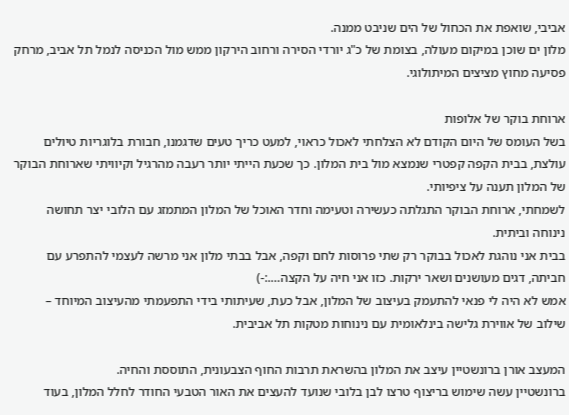אביבי, שואפת את הכחול של הים שניבט ממנה.
מלון ים שוכן במיקום מעולה, בצומת של כ"ג יורדי הסירה ורחוב הירקון ממש מול הכניסה לנמל תל אביב, מרחק פסיעה מחוץ מציצים המיתולוגי.

ארוחת בוקר של אלופות
בשל העומס של היום הקודם לא הצלחתי לאכול כראוי, למעט כריך טעים שדגמנו, חבורת בלוגריות טיולים עולצת, בבית הקפה קפטרי שנמצא מול בית המלון. כך שכעת הייתי יותר רעבה מהרגיל וקיוויתי שארוחת הבוקר של המלון תענה על ציפיותי.
לשמחתי, ארוחת הבוקר התגלתה כעשירה וטעימה וחדר האוכל של המלון המתמזג עם הלובי יצר תחושה נינוחה וביתית.
בבית אני נוהגת לאכול בבוקר רק שתי פרוסות לחם וקפה, אבל בבתי מלון אני מרשה לעצמי להתפרע עם חביתה, דגים מעושנים ושאר ירקות. כזו אני חיה על הקצה….:-)
אמש לא היה לי פנאי להתעמק בעיצוב של המלון, אבל כעת, שעיתותי בידי התפעמתי מהעיצוב המיוחד – שילוב של אווירת גלישה בינלאומית עם נינוחות מטקות תל אביבית.

המעצב אורן ברונשטיין עיצב את המלון בהשראת תרבות החוף הצבעונית, התוססת והחיה.
ברונשטיין עשה שימוש בריצוף טרצו לבן בלובי שנועד להעצים את האור הטבעי החודר לחלל המלון, בעוד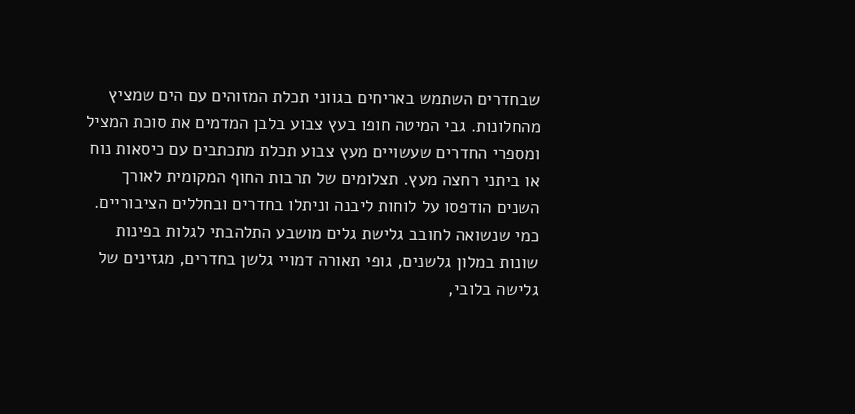שבחדרים השתמש באריחים בגווני תכלת המזוהים עם הים שמציץ מהחלונות. גבי המיטה חופו בעץ צבוע בלבן המדמים את סוכת המציל ומספרי החדרים שעשויים מעץ צבוע תכלת מתכתבים עם כיסאות נוח או ביתני רחצה מעץ. תצלומים של תרבות החוף המקומית לאורך השנים הודפסו על לוחות ליבנה וניתלו בחדרים ובחללים הציבוריים.
כמי שנשואה לחובב גלישת גלים מושבע התלהבתי לגלות בפינות שונות במלון גלשנים, גופי תאורה דמויי גלשן בחדרים, מגזינים של גלישה בלובי,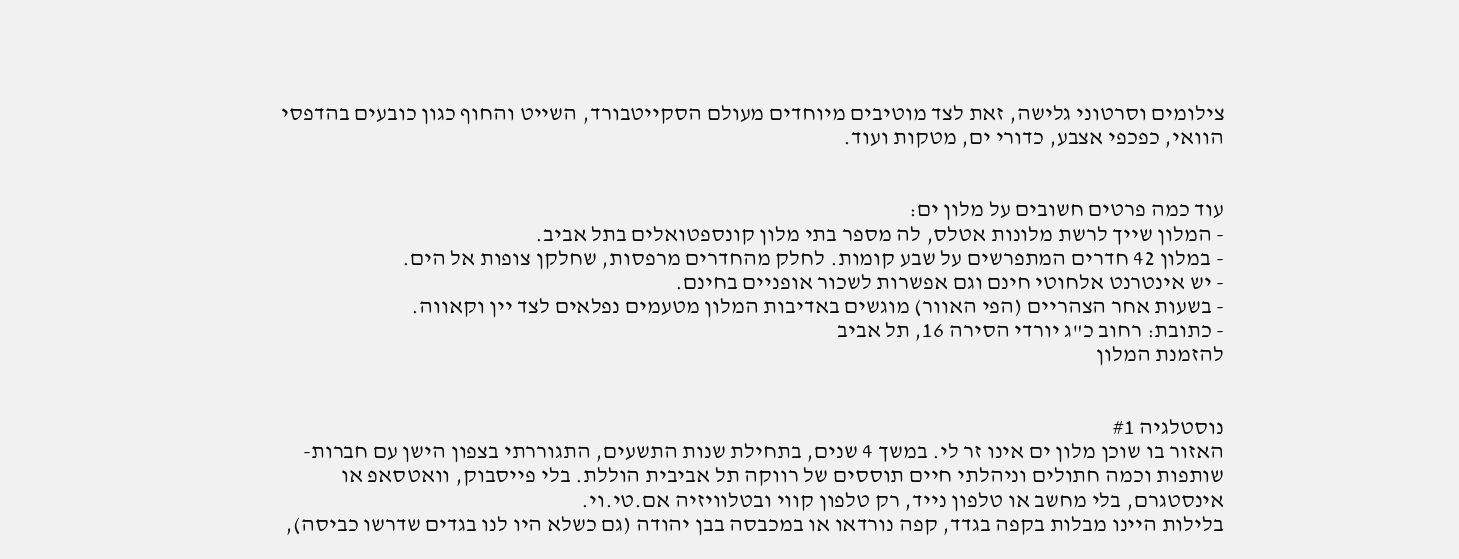צילומים וסרטוני גלישה, זאת לצד מוטיבים מיוחדים מעולם הסקייטבורד, השייט והחוף כגון כובעים בהדפסי הוואי, כפכפי אצבע, כדורי ים, מטקות ועוד.


עוד כמה פרטים חשובים על מלון ים:
- המלון שייך לרשת מלונות אטלס, לה מספר בתי מלון קונספטואלים בתל אביב.
- במלון 42 חדרים המתפרשים על שבע קומות. לחלק מהחדרים מרפסות, שחלקן צופות אל הים.
- יש אינטרנט אלחוטי חינם וגם אפשרות לשכור אופניים בחינם.
- בשעות אחר הצהריים (הפי האוור) מוגשים באדיבות המלון מטעמים נפלאים לצד יין וקאווה.
- כתובת: רחוב כ"ג יורדי הסירה 16, תל אביב
להזמנת המלון


נוסטלגיה #1
האזור בו שוכן מלון ים אינו זר לי. במשך 4 שנים, בתחילת שנות התשעים, התגוררתי בצפון הישן עם חברות-שותפות וכמה חתולים וניהלתי חיים תוססים של רווקה תל אביבית הוללת. בלי פייסבוק, וואטסאפ או אינסטגרם, בלי מחשב או טלפון נייד, רק טלפון קווי ובטלוויזיה אם.טי.וי.
בלילות היינו מבלות בקפה בגדד, קפה נורדאו או במכבסה בבן יהודה (גם כשלא היו לנו בגדים שדרשו כביסה),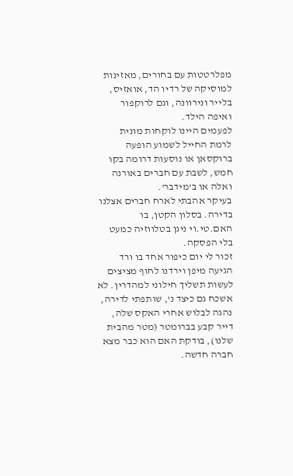מפלרטטות עם בחורים, מאזינות למוסיקה של רדיו הד, אואזיס, בלייר ונירוונה, וגם לרוקפור ואיפה הילד.
לפעמים היינו לוקחות מונית לרמת החייל לשמוע הופעה ברוקסאן או נוסעות דרומה בקו חמש, לשבת עם חברים באורנה ואלה או ב'מידבר'.
בעיקר אהבתי לארח חברים אצלנו בדירה. בסלון הקטן, בו האם.טי.וי ניגן בטלווזיה כמעט בלי הפסקה.
זכור לי יום כיפור אחד בו ורד הגיעה מיפן וירדנו לחוף מציצים לעשות תשליך חילוני למהדרין. לא אשכח גם כיצד נ', שותפתי לדירה, נהגה לבלוש אחרי האקס שלה, דייר קבע בברומטר (מטר מהבית שלנו), בודקת האם הוא כבר מצא חברה חדשה.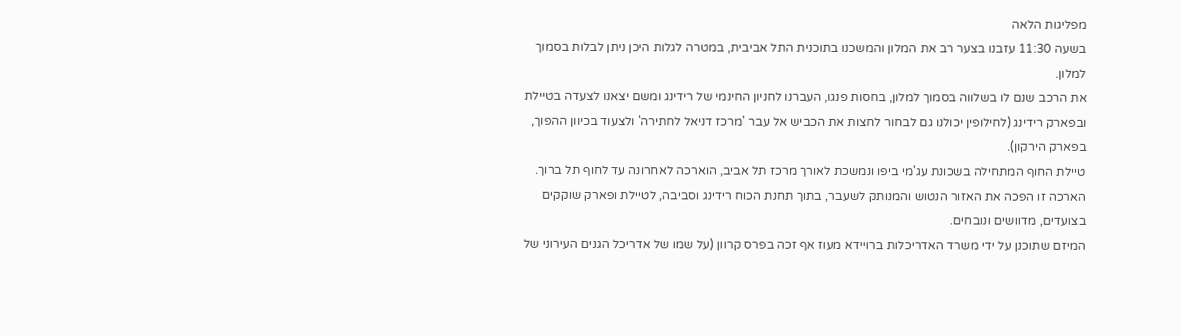מפליגות הלאה
בשעה 11:30 עזבנו בצער רב את המלון והמשכנו בתוכנית התל אביבית, במטרה לגלות היכן ניתן לבלות בסמוך למלון.
את הרכב שנם לו בשלווה בסמוך למלון, בחסות פנגו, העברנו לחניון החינמי של רידינג ומשם יצאנו לצעדה בטיילת ובפארק רידינג (לחילופין יכולנו גם לבחור לחצות את הכביש אל עבר 'מרכז דניאל לחתירה' ולצעוד בכיוון ההפוך, בפארק הירקון).
טיילת החוף המתחילה בשכונת עג'מי ביפו ונמשכת לאורך מרכז תל אביב, הוארכה לאחרונה עד לחוף תל ברוך. הארכה זו הפכה את האזור הנטוש והמנותק לשעבר, בתוך תחנת הכוח רידינג וסביבה, לטיילת ופארק שוקקים בצועדים, מדוושים ונובחים.
המיזם שתוכנן על ידי משרד האדריכלות ברויידא מעוז אף זכה בפרס קרוון (על שמו של אדריכל הגנים העירוני של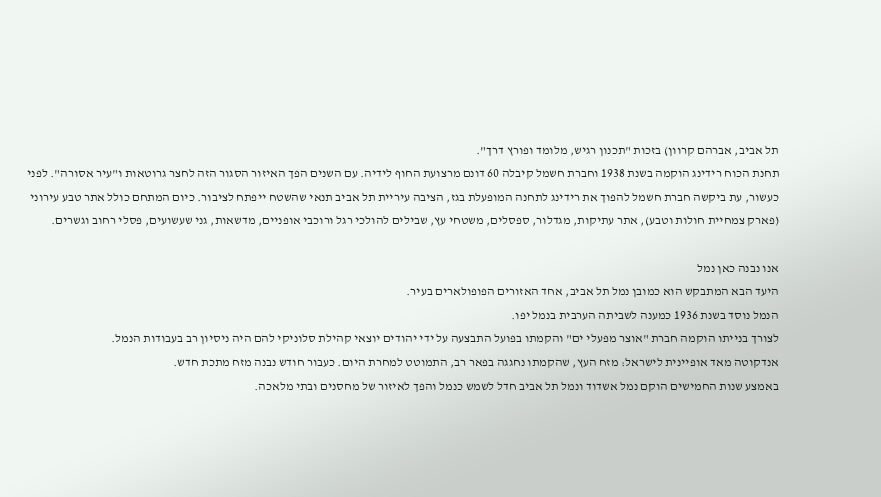תל אביב, אברהם קרוון) בזכות "תכנון רגיש, מלומד ופורץ דרך".
תחנת הכוח רידינג הוקמה בשנת 1938 וחברת חשמל קיבלה 60 דונם מרצועת החוף לידיה. עם השנים הפך האיזור הסגור הזה לחצר גרוטאות ו"עיר אסורה". לפני כעשור, עת ביקשה חברת חשמל להפוך את רידינג לתחנה המופעלת בגז, הציבה עיריית תל אביב תנאי שהשטח ייפתח לציבור. כיום המתחם כולל אתר טבע עירוני (פארק צמחיית חולות וטבע), אתר עתיקות, מגדלור, ספסלים, משטחי עץ, שבילים להולכי רגל ורוכבי אופניים, מדשאות, גני שעשועים, פסלי רחוב וגשרים.

אנו נבנה כאן נמל
היעד הבא המתבקש הוא כמובן נמל תל אביב, אחד האזורים הפופולארים בעיר.
הנמל נוסד בשנת 1936 כמענה לשביתה הערבית בנמל יפו.
לצורך בנייתו הוקמה חברת "אוצר מפעלי ים" והקמתו בפועל התבצעה על ידי יהודים יוצאי קהילת סלוניקי להם היה ניסיון רב בעבודות הנמל.
אנדקוטה מאד אופיינית לישראל: מזח העץ, שהקמתו נחגגה בפאר רב, התמוטט למחרת היום. כעבור חודש נבנה מזח מתכת חדש.
באמצע שנות החמישים הוקם נמל אשדוד ונמל תל אביב חדל לשמש כנמל והפך לאיזור של מחסנים ובתי מלאכה.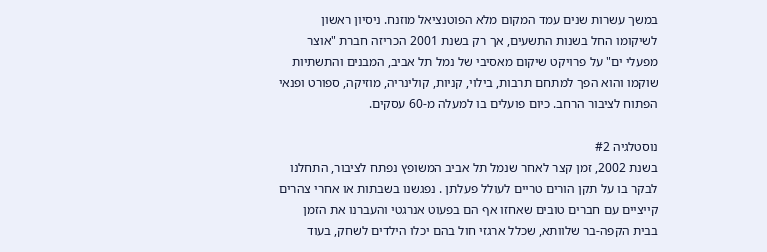במשך עשרות שנים עמד המקום מלא הפוטנציאל מוזנח. ניסיון ראשון לשיקומו החל בשנות התשעים, אך רק בשנת 2001 הכריזה חברת "אוצר מפעלי ים" על פרויקט שיקום מאסיבי של נמל תל אביב, המבנים והתשתיות שוקמו והוא הפך למתחם תרבות, בילוי, קניות, קולינריה, מוזיקה, ספורט ופנאי הפתוח לציבור הרחב. כיום פועלים בו למעלה מ-60 עסקים.

נוסטלגיה #2
בשנת 2002, זמן קצר לאחר שנמל תל אביב המשופץ נפתח לציבור, התחלנו לבקר בו על תקן הורים טריים לעולל פעלתן . נפגשנו בשבתות או אחרי צהרים קייציים עם חברים טובים שאחזו אף הם בפעוט אנרגטי והעברנו את הזמן בבית הקפה-בר שלוותא, שכלל ארגזי חול בהם יכלו הילדים לשחק, בעוד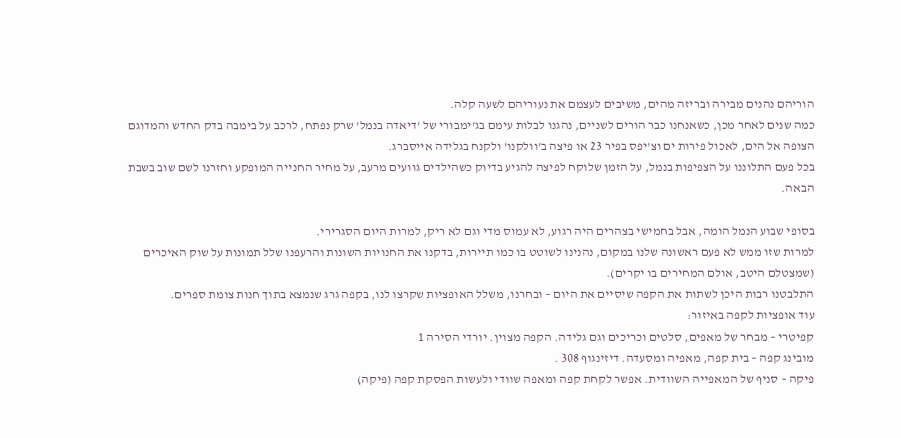הוריהם נהנים מבירה ובריזה מהים, משיבים לעצמם את נעוריהם לשעה קלה.
כמה שנים לאחר מכן, כשאנחנו כבר הורים לשניים, נהגנו לבלות עימם בג'ימבורי של 'דיאדה בנמל' שרק נפתח, לרכב על בימבה בדק החדש והמדוגם הצופה אל הים, לאכול פירות ים וצ'יפס בפיר 23 או פיצה ב'וולקנו' ולקנח בגלידה אייסברג.
בכל פעם התלוננו על הצפיפות בנמל, על הזמן שלוקח לפיצה להגיע בדיוק כשהילדים גוועים מרעב, על מחיר החנייה המופקע וחזרנו לשם שוב בשבת הבאה.

בסופי שבוע הנמל הומה, אבל בחמישי בצהרים היה רגוע, לא עמוס מדי וגם לא ריק, למרות היום הסגרירי.
למרות שזו ממש לא פעם ראשונה שלנו במקום, נהנינו לשוטט בו כמו תיירות, בדקנו את החנויות השונות והרעפנו שלל תמונות על שוק האיכרים (שמצטלם היטב, אולם המחירים בו יקרים).
התלבטנו רבות היכן לשתות את הקפה שיסיים את היום – ובחרנו, משלל האופציות שקרצו לנו, בקפה גרג שנמצא בתוך חנות צומת ספרים.
עוד אופציות לקפה באיזור:
קפיטרי – מבחר של מאפים, סלטים וכריכים וגם גלידה. הקפה מצוין. יורדי הסירה 1
מובינג קפה – בית קפה, מאפיה ומסעדה. דיזינגוף 308 .
פיקה – סניף של המאפייה השוודית. אפשר לקחת קפה ומאפה שוודי ולעשות הפסקת קפה (פיקה)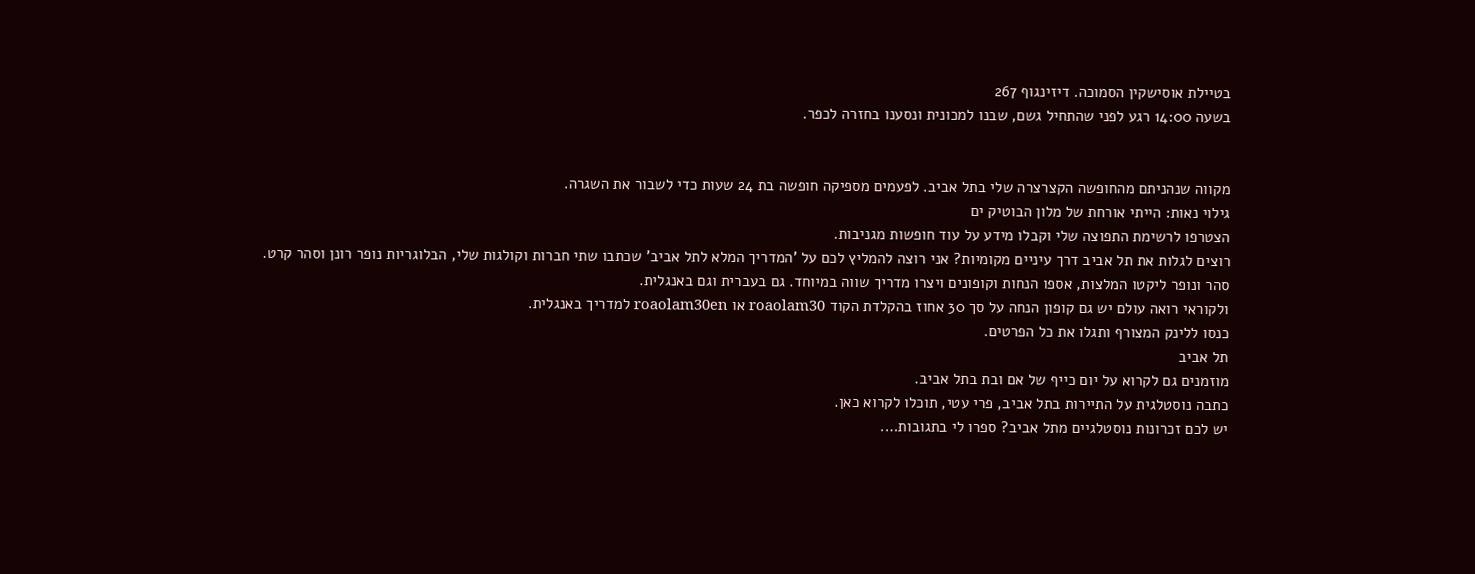בטיילת אוסישקין הסמוכה. דיזינגוף 267
בשעה 14:00 רגע לפני שהתחיל גשם, שבנו למכונית ונסענו בחזרה לכפר.


מקווה שנהניתם מהחופשה הקצרצרה שלי בתל אביב. לפעמים מספיקה חופשה בת 24 שעות כדי לשבור את השגרה.
גילוי נאות: הייתי אורחת של מלון הבוטיק ים
הצטרפו לרשימת התפוצה שלי וקבלו מידע על עוד חופשות מגניבות.
רוצים לגלות את תל אביב דרך עיניים מקומיות? אני רוצה להמליץ לכם על 'המדריך המלא לתל אביב' שכתבו שתי חברות וקולגות שלי, הבלוגריות נופר רונן וסהר קרט.
סהר ונופר ליקטו המלצות, אספו הנחות וקופונים ויצרו מדריך שווה במיוחד. גם בעברית וגם באנגלית.
ולקוראי רואה עולם יש גם קופון הנחה על סך 30 אחוז בהקלדת הקוד roaolam30 או roaolam30en למדריך באנגלית.
כנסו ללינק המצורף ותגלו את כל הפרטים.
תל אביב
מוזמנים גם לקרוא על יום כייף של אם ובת בתל אביב.
כתבה נוסטלגית על התיירות בתל אביב, פרי עטי, תוכלו לקרוא כאן.
יש לכם זכרונות נוסטלגיים מתל אביב? ספרו לי בתגובות….